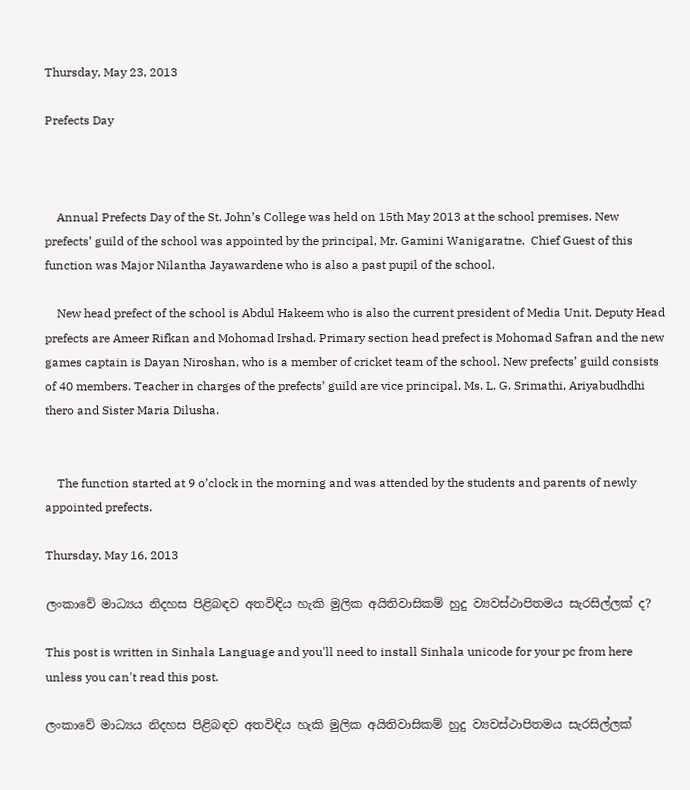Thursday, May 23, 2013

Prefects Day



    Annual Prefects Day of the St. John’s College was held on 15th May 2013 at the school premises. New prefects’ guild of the school was appointed by the principal, Mr. Gamini Wanigaratne.  Chief Guest of this function was Major Nilantha Jayawardene who is also a past pupil of the school.

    New head prefect of the school is Abdul Hakeem who is also the current president of Media Unit. Deputy Head prefects are Ameer Rifkan and Mohomad Irshad. Primary section head prefect is Mohomad Safran and the new games captain is Dayan Niroshan, who is a member of cricket team of the school. New prefects’ guild consists of 40 members. Teacher in charges of the prefects’ guild are vice principal, Ms. L. G. Srimathi, Ariyabudhdhi thero and Sister Maria Dilusha.


    The function started at 9 o’clock in the morning and was attended by the students and parents of newly appointed prefects.

Thursday, May 16, 2013

ලංකාවේ මාධ්‍යය නිදහස පිළිබඳව අතවිඳිය හැකි මුලික අයිතිවාසිකම් හුදු ව්‍යවස්ථාපිතමය සැරසිල්ලක් ද?

This post is written in Sinhala Language and you'll need to install Sinhala unicode for your pc from here unless you can't read this post.

ලංකාවේ මාධ්‍යය නිදහස පිළිබඳව අතවිඳිය හැකි මුලික අයිතිවාසිකම් හුදු ව්‍යවස්ථාපිතමය සැරසිල්ලක්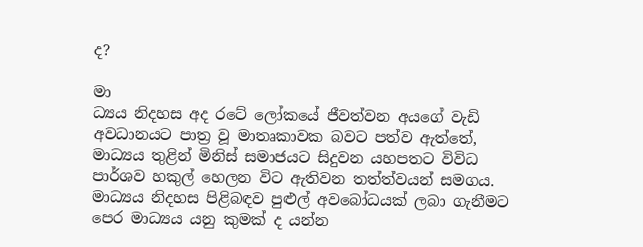ද?

මා
ධ්‍යය නිදහස අද රටේ ලෝකයේ ජීවත්වන අයගේ වැඩි අවධානයට පාත්‍ර වූ මාතෘකාවක බවට පත්ව ඇත්තේ, මාධ්‍යය තුළින් මිනිස් සමාජයට සිදුවන යහපතට විවිධ පාර්ශව හකුල් හෙලන විට ඇතිවන තත්ත්වයන් සමගය. මාධ්‍යය නිදහස පිළිබඳව පුළුල් අවබෝධයක් ලබා ගැනීමට පෙර මාධ්‍යය යනු කුමක් ද යන්න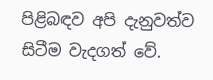පිළිබඳව අපි දැනුවත්ව සිටීම වැදගත් වේ.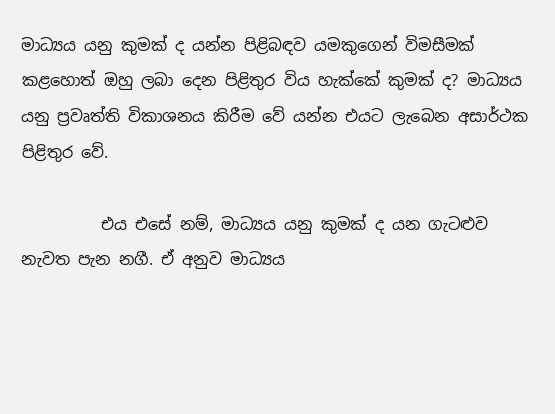මාධ්‍යය යනු කුමක් ද යන්න පිළිබඳව යමකුගෙන් විමසීමක් කළහොත් ඔහු ලබා දෙන පිළිතුර විය හැක්කේ කුමක් ද? මාධ්‍යය යනු ප්‍රවෘත්ති විකාශනය කිරීම වේ යන්න එයට ලැබෙන අසාර්ථක පිළිතුර වේ.

          එය එසේ නම්, මාධ්‍යය යනු කුමක් ද යන ගැටළුව නැවත පැන නගී. ඒ අනුව මාධ්‍යය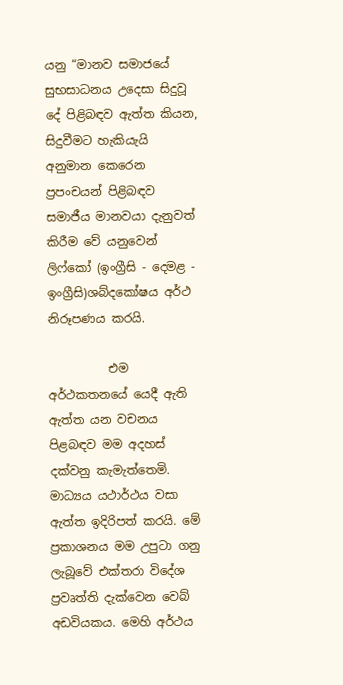යනු “මානව සමාජයේ සුභසාධනය උදෙසා සිදුවූ දේ පිළිබඳව ඇත්ත කියන, සිදුවීමට හැකියැයි අනුමාන කෙරෙන ප්‍රපංචයන් පිළිබඳව සමාජීය මානවයා දැනුවත් කිරීම වේ යනුවෙන් ලිෆ්කෝ (ඉංග්‍රීසි - දෙමළ - ඉංග්‍රීසි)ශබ්දකෝෂය අර්ථ නිරූපණය කරයි.

          එම අර්ථකතනයේ යෙදී ඇති ඇත්ත යන වචනය පිළබඳව මම අදහස් දක්වනු කැමැත්තෙමි. මාධ්‍යය යථාර්ථය වසා ඇත්ත ඉදිරිපත් කරයි. මේ ප්‍රකාශනය මම උපුටා ගනු ලැබූවේ එක්තරා විදේශ ප්‍රවෘත්ති දැක්වෙන වෙබ් අඩවියකය. මෙහි අර්ථය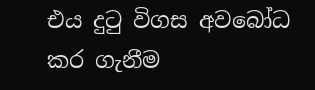එය දුටු විගස අවබෝධ කර ගැනීම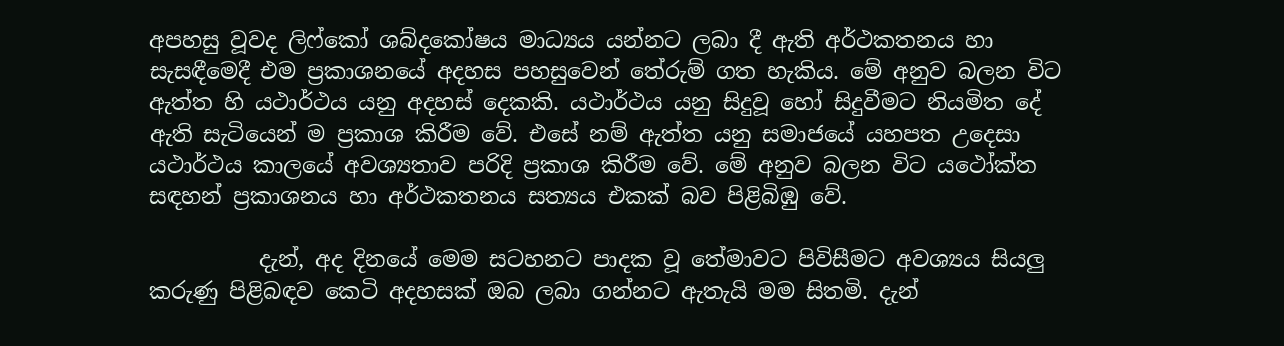අපහසු වූවද ලිෆ්කෝ ශබ්දකෝෂය මාධ්‍යය යන්නට ලබා දී ඇති අර්ථකතනය හා සැසඳීමෙදී එම ප්‍රකාශනයේ අදහස පහසුවෙන් තේරුම් ගත හැකිය. මේ අනුව බලන විට ඇත්ත හි යථාර්ථය යනු අදහස් දෙකකි. යථාර්ථය යනු සිදුවූ හෝ සිදුවීමට නියමිත දේ ඇති සැටියෙන් ම ප්‍රකාශ කිරීම වේ. එසේ නම් ඇත්ත යනු සමාජයේ යහපත උදෙසා යථාර්ථය කාලයේ අවශ්‍යතාව පරිදි ප්‍රකාශ කිරීම වේ. මේ අනුව බලන විට යථෝක්ත සඳහන් ප්‍රකාශනය හා අර්ථකතනය සත්‍යය එකක් බව පිළිබිඹු වේ.

          දැන්, අද දිනයේ මෙම සටහනට පාදක වූ තේමාවට පිවිසීමට අවශ්‍යය සියලු කරුණු පිළිබඳව කෙටි අදහසක් ඔබ ලබා ගන්නට ඇතැයි මම සිතමි. දැන්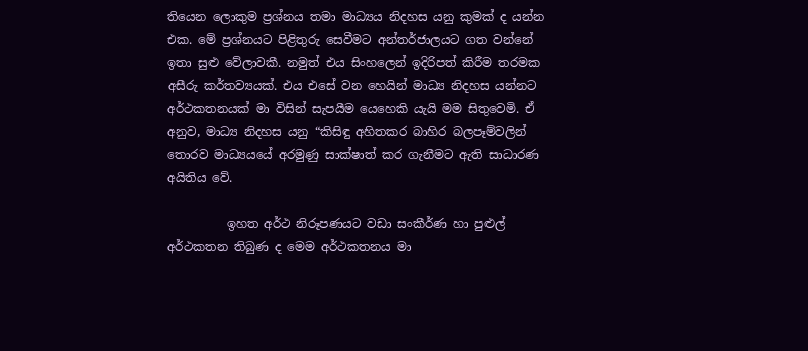තියෙන ලොකුම ප්‍රශ්නය තමා මාධ්‍යය නිදහස යනු කුමක් ද යන්න එක. මේ ප්‍රශ්නයට පිළිතුරු සෙවීමට අන්තර්ජාලයට ගත වන්නේ ඉතා සුළු වේලාවකී. නමුත් එය සිංහලෙන් ඉදිරිපත් කිරීම තරමක අසීරු කර්තව්‍යයක්. එය එසේ වන හෙයින් මාධ්‍ය නිදහස යන්නට අර්ථකතනයක් මා විසින් සැපයීම යෙහෙකි යැයි මම සිතුවෙමි. ඒ අනුව, මාධ්‍ය නිදහස යනු “කිසිඳු අහිතකර බාහිර බලපෑම්වලින් තොරව මාධ්‍යයයේ අරමුණු සාක්ෂාත් කර ගැනීමට ඇති සාධාරණ අයිතිය වේ.

          ඉහත අර්ථ නිරූපණයට වඩා සංකීර්ණ හා පුළුල් අර්ථකතන තිබුණ ද මෙම අර්ථකතනය මා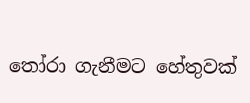තෝරා ගැනීමට හේතුවක්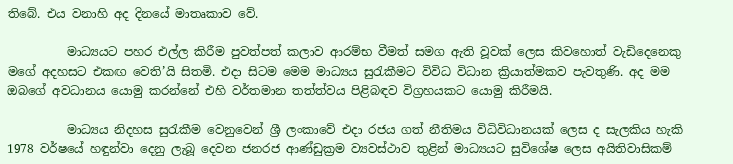තිබේ. එය වනාහි අද දිනයේ මාතෘකාව වේ.

          මාධ්‍යයට පහර එල්ල කිරීම පුවත්පත් කලාව ආරම්භ වීමත් සමග ඇති වූවක් ලෙස කිවහොත් වැඩිදෙනෙකු මගේ අදහසට එකඟ වෙති’යි සිතමි. එදා සිටම මෙම මාධ්‍යය සුරැකීමට විවිධ විධාන ක්‍රියාත්මකව පැවතුණි. අද මම ඔබගේ අවධානය යොමු කරන්නේ එහි වර්තමාන තත්ත්වය පිළිබඳව විග්‍රහයකට යොමු කිරීමයි.

          මාධ්‍යය නිදහස සුරැකීම වෙනුවෙන් ශ්‍රී ලංකාවේ එදා රජය ගත් නීතිමය විධිවිධානයක් ලෙස ද සැලකිය හැකි 1978 වර්ෂයේ හඳුන්වා දෙනු ලැබූ දෙවන ජනරජ ආණ්ඩුක්‍රම ව්‍යවස්ථාව තුළින් මාධ්‍යයට සුවිශේෂ ලෙස අයිතිවාසිකම්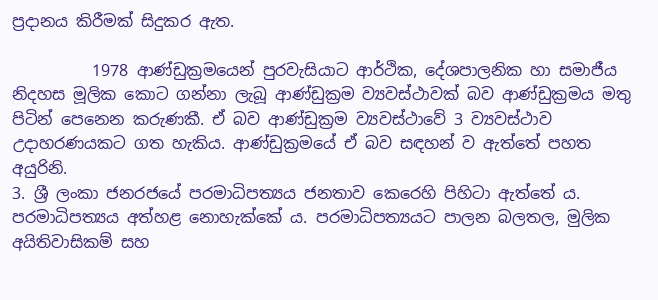ප්‍රදානය කිරීමක් සිදුකර ඇත.

          1978 ආණ්ඩුක්‍රමයෙන් පුරවැසියාට ආර්ථික, දේශපාලනික හා සමාජීය නිදහස මූලික කොට ගන්නා ලැබූ ආණ්ඩුක්‍රම ව්‍යවස්ථාවක් බව ආණ්ඩුක්‍රමය මතු පිටින් පෙනෙන කරුණකී. ඒ බව ආණ්ඩුක්‍රම ව්‍යවස්ථාවේ 3 ව්‍යවස්ථාව උදාහරණයකට ගත හැකිය. ආණ්ඩුක්‍රමයේ ඒ බව සඳහන් ව ඇත්තේ පහත අයුරිනි.
3. ශ්‍රී ලංකා ජනරජයේ පරමාධිපත්‍යය ජනතාව කෙරෙහි පිහිටා ඇත්තේ ය. පරමාධිපත්‍යය අත්හළ නොහැක්කේ ය. පරමාධිපත්‍යයට පාලන බලතල, මුලික අයිතිවාසිකම් සහ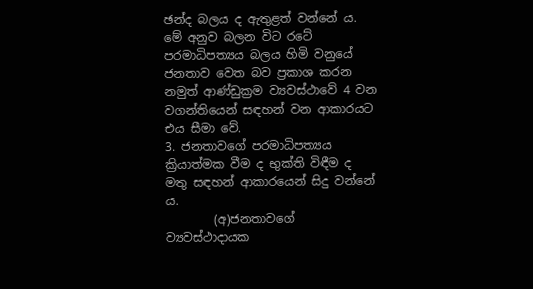ඡන්ද බලය ද ඇතුළත් වන්නේ ය.
මේ අනුව බලන විට රටේ පරමාධිපත්‍යය බලය හිමි වනුයේ ජනතාව වෙත බව ප්‍රකාශ කරන නමුත් ආණ්ඩුක්‍රම ව්‍යවස්ථාවේ 4 වන වගන්තියෙන් සඳහන් වන ආකාරයට එය සීමා වේ.
3. ජනතාවගේ පරමාධිපත්‍යය ක්‍රියාත්මක වීම ද භුක්ති විඳීම ද මතු සඳහන් ආකාරයෙන් සිදු වන්නේ ය.
        (අ)ජනතාවගේ ව්‍යවස්ථාදායක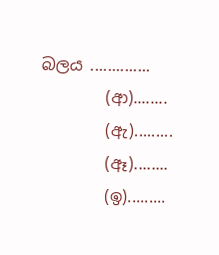බලය ..............
        (ආ)........
        (ඇ).........
        (ඈ)........
        (ඉ).........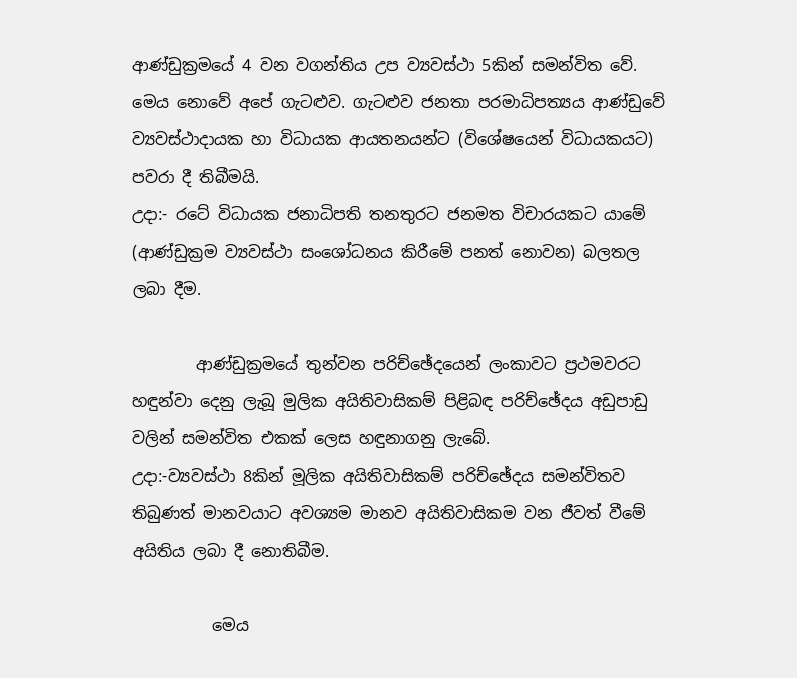ආණ්ඩුක්‍රමයේ 4 වන වගන්තිය උප ව්‍යවස්ථා 5කින් සමන්විත වේ. මෙය නොවේ අපේ ගැටළුව. ගැටළුව ජනතා පරමාධිපත්‍යය ආණ්ඩුවේ ව්‍යවස්ථාදායක හා විධායක ආයතනයන්ට (විශේෂයෙන් විධායකයට) පවරා දී තිබීමයි.
උදා:- රටේ විධායක ජනාධිපති තනතුරට ජනමත විචාරයකට යාමේ (ආණ්ඩුක්‍රම ව්‍යවස්ථා සංශෝධනය කිරීමේ පනත් නොවන) බලතල ලබා දීම.

        ආණ්ඩුක්‍රමයේ තුන්වන පරිච්ඡේදයෙන් ලංකාවට ප්‍රථමවරට හඳුන්වා දෙනු ලැබූ මුලික අයිතිවාසිකම් පිළිබඳ පරිච්ඡේදය අඩුපාඩු වලින් සමන්විත එකක් ලෙස හඳුනාගනු ලැබේ.
උදා:-ව්‍යවස්ථා 8කින් මූලික අයිතිවාසිකම් පරිච්ඡේදය සමන්විතව තිබුණත් මානවයාට අවශ්‍යම මානව අයිතිවාසිකම වන ජීවත් වීමේ අයිතිය ලබා දී නොතිබීම.

          මෙය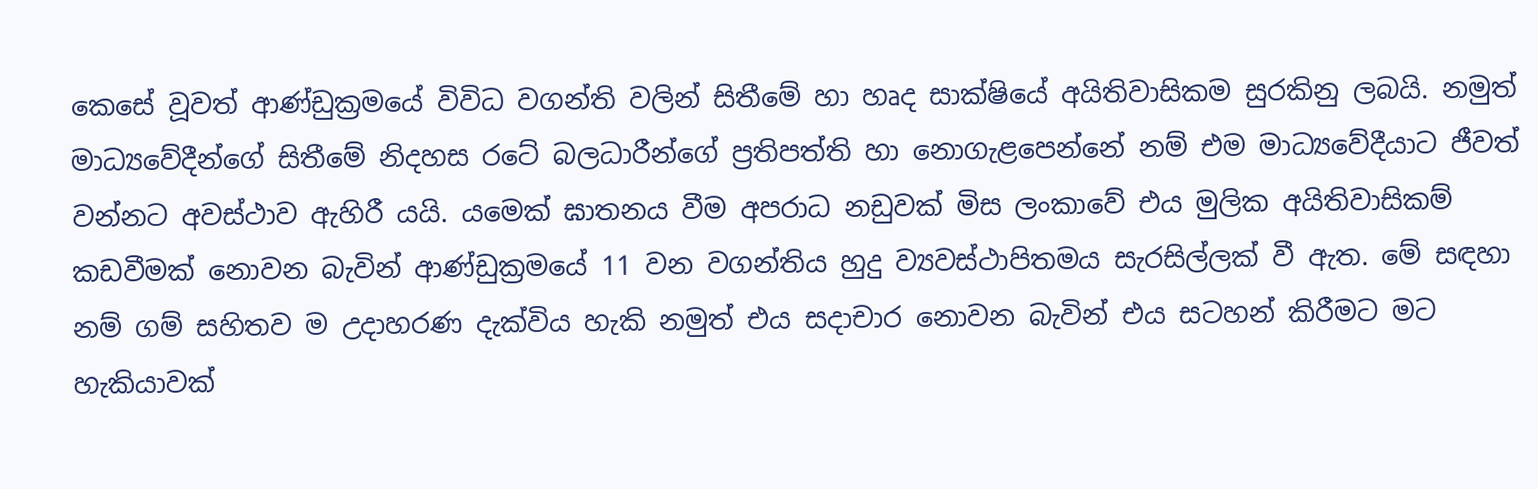කෙසේ වූවත් ආණ්ඩුක්‍රමයේ විවිධ වගන්ති වලින් සිතීමේ හා හෘද සාක්ෂියේ අයිතිවාසිකම සුරකිනු ලබයි. නමුත් මාධ්‍යවේදීන්ගේ සිතීමේ නිදහස රටේ බලධාරීන්ගේ ප්‍රතිපත්ති හා නොගැළපෙන්නේ නම් එම මාධ්‍යවේදීයාට ජීවත් වන්නට අවස්ථාව ඇහිරී යයි. යමෙක් ඝාතනය වීම අපරාධ නඩුවක් මිස ලංකාවේ එය මුලික අයිතිවාසිකම් කඩවීමක් නොවන බැවින් ආණ්ඩුක්‍රමයේ 11 වන වගන්තිය හුදු ව්‍යවස්ථාපිතමය සැරසිල්ලක් වී ඇත. මේ සඳහා නම් ගම් සහිතව ම උදාහරණ දැක්විය හැකි නමුත් එය සදාචාර නොවන බැවින් එය සටහන් කිරීමට මට හැකියාවක්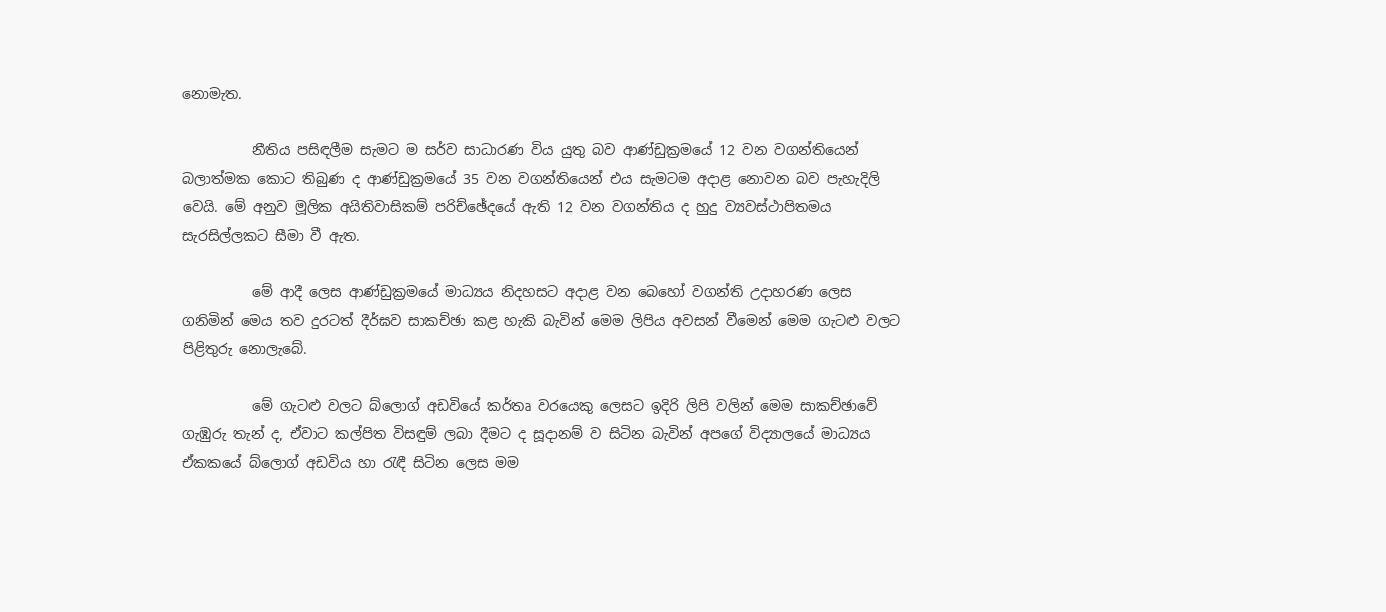නොමැත.

          නීතිය පසිඳලීම සැමට ම සර්ව සාධාරණ විය යුතු බව ආණ්ඩුක්‍රමයේ 12 වන වගන්තියෙන් බලාත්මක කොට තිබුණ ද ආණ්ඩුක්‍රමයේ 35 වන වගන්තියෙන් එය සැමටම අදාළ නොවන බව පැහැදිලි වෙයි. මේ අනුව මූලික අයිතිවාසිකම් පරිච්ඡේදයේ ඇති 12 වන වගන්තිය ද හුදු ව්‍යවස්ථාපිතමය සැරසිල්ලකට සීමා වී ඇත.

          මේ ආදී ලෙස ආණ්ඩුක්‍රමයේ මාධ්‍යය නිදහසට අදාළ වන බෙහෝ වගන්ති උදාහරණ ලෙස ගනිමින් මෙය තව දුරටත් දීර්ඝව සාකච්ඡා කළ හැකි බැවින් මෙම ලිපිය අවසන් වීමෙන් මෙම ගැටළු වලට පිළිතුරු නොලැබේ.

          මේ ගැටළු වලට බ්ලොග් අඩවියේ කර්තෘ වරයෙකු ලෙසට ඉදිරි ලිපි වලින් මෙම සාකච්ඡාවේ ගැඹුරු තැන් ද, ඒවාට කල්පිත විසඳුම් ලබා දීමට ද සූදානම් ව සිටින බැවින් අපගේ විද්‍යාලයේ මාධ්‍යය ඒකකයේ බ්ලොග් අඩවිය හා රැඳී සිටින ලෙස මම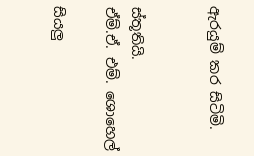ඇරයුම් කර සිටිමි.


ස්තූතියි.
ඒම්.ඒ. එම්. ශොහෙල්

සියලු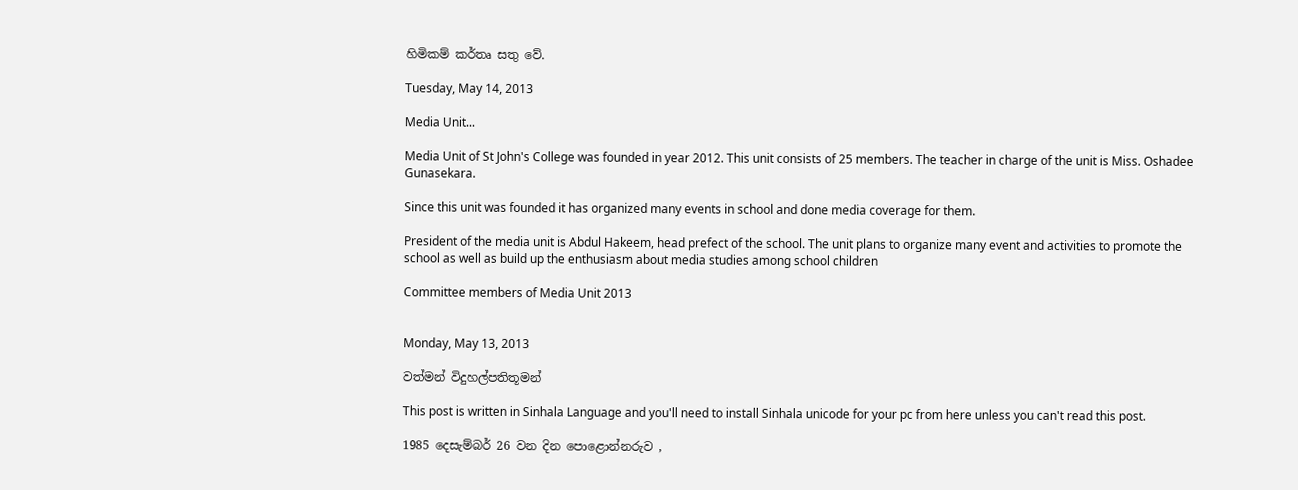හිමිකම් කර්තෘ සතු වේ.

Tuesday, May 14, 2013

Media Unit...

Media Unit of St John's College was founded in year 2012. This unit consists of 25 members. The teacher in charge of the unit is Miss. Oshadee Gunasekara.

Since this unit was founded it has organized many events in school and done media coverage for them.

President of the media unit is Abdul Hakeem, head prefect of the school. The unit plans to organize many event and activities to promote the school as well as build up the enthusiasm about media studies among school children

Committee members of Media Unit 2013


Monday, May 13, 2013

වත්මන් විදුහල්පතිතූමන්

This post is written in Sinhala Language and you'll need to install Sinhala unicode for your pc from here unless you can't read this post.

1985 දෙසැම්බර් 26 වන දින පොළොන්නරුව ,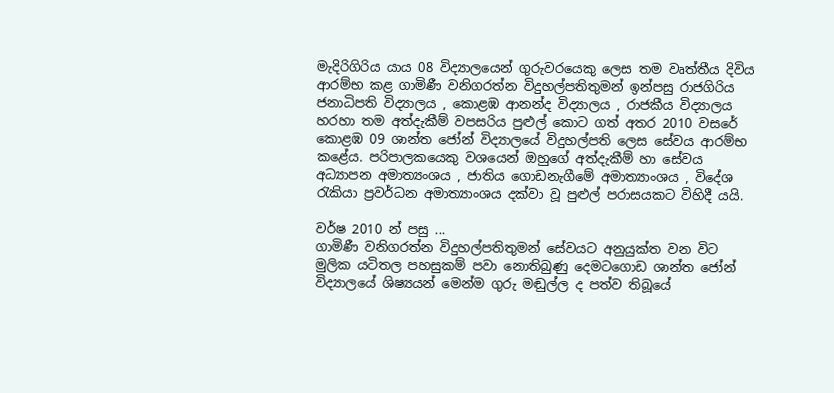මැදිරිගිරිය යාය 08 විද්‍යාලයෙන් ගුරුවරයෙකු ලෙස තම වෘත්තීය දිවිය ආරම්භ කළ ගාමිණී වනිගරත්න විදුහල්පතිතුමන් ඉන්පසු රාජගිරිය ජනාධිපති විද්‍යාලය , කොළඹ ආනන්ද විද්‍යාලය , රාජකීය විද්‍යාලය හරහා තම අත්දැකීම් වපසරිය පුළුල් කොට ගත් අතර 2010 වසරේ කොළඹ 09 ශාන්ත ජෝන් විද්‍යාලයේ විදුහල්පති ලෙස සේවය ආරම්භ කළේය. පරිපාලකයෙකු වශයෙන් ඔහුගේ අත්දැකීම් හා සේවය අධ්‍යාපන අමාත්‍යංශය , ජාතිය ගොඩනැගීමේ අමාත්‍යාංශය , විදේශ රැකියා ප්‍රවර්ධන අමාත්‍යාංශය දක්වා වූ පුළුල් පරාසයකට විහිදී යයි.

වර්ෂ 2010 න් පසු ...
ගාමිණී වනිගරත්න විදුහල්පතිතුමන් සේවයට අනුයුක්ත වන විට මුලික යටිතල පහසුකම් පවා නොතිබුණු දෙමටගොඩ ශාන්ත ජෝන් විද්‍යාලයේ ශිෂ්‍යයන් මෙන්ම ගුරු මඬුල්ල ද පත්ව තිබූයේ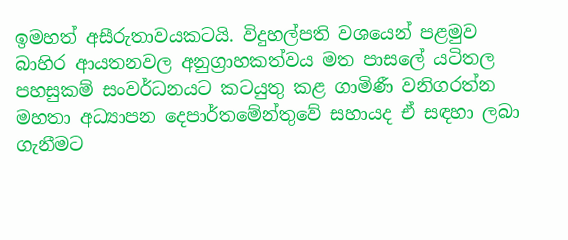ඉමහත් අසීරුතාවයකටයි. විදුහල්පති වශයෙන් පළමුව බාහිර ආයතනවල අනුග්‍රාහකත්වය මත පාසලේ යටිතල පහසුකම් සංවර්ධනයට කටයුතු කළ ගාමිණී වනිගරත්න මහතා අධ්‍යාපන දෙපාර්තමේන්තුවේ සහායද ඒ සඳහා ලබා ගැනීමට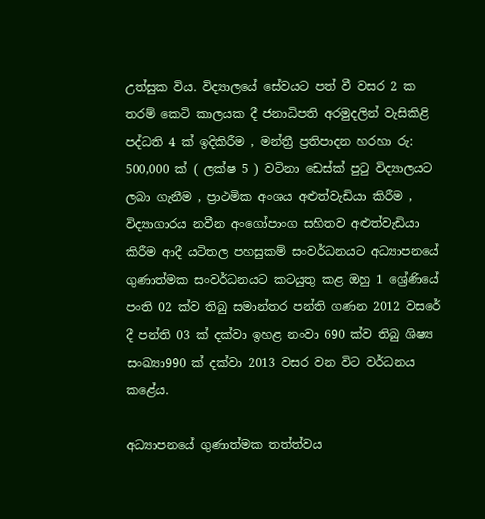උත්සුක විය. විද්‍යාලයේ සේවයට පත් වී වසර 2 ක තරම් කෙටි කාලයක දී ජනාධිපති අරමුදලින් වැසිකිළි පද්ධති 4 ක් ඉදිකිරීම , මන්ත්‍රී ප්‍රතිපාදන හරහා රු: 500,000 ක් ( ලක්ෂ 5 ) වටිනා ඩෙස්ක් පුටු විද්‍යාලයට ලබා ගැනීම , ප්‍රාථමික අංශය අළුත්වැඩියා කිරීම , විද්‍යාගාරය නවීන අංගෝපාංග සහිතව අළුත්වැඩියා කිරීම ආදී යටිතල පහසුකම් සංවර්ධනයට අධ්‍යාපනයේ ගුණාත්මක සංවර්ධනයට කටයුතු කළ ඔහු 1 ශ්‍රේණියේ පංති 02 ක්ව තිබු සමාන්තර පන්ති ගණන 2012 වසරේ දී පන්ති 03 ක් දක්වා ඉහළ නංවා 690 ක්ව තිබු ශිෂ්‍ය සංඛ්‍යා990 ක් දක්වා 2013 වසර වන විට වර්ධනය කළේය.

අධ්‍යාපනයේ ගුණාත්මක තත්ත්වය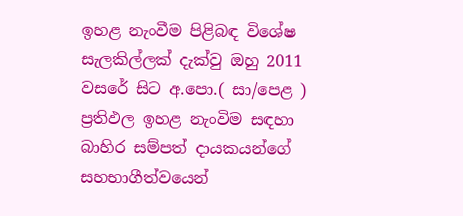ඉහළ නැංවීම පිළිබඳ විශේෂ සැලකිල්ලක් දැක්වු ඔහු 2011 වසරේ සිට අ.පො.( සා/පෙළ ) ප්‍රතිඵල ඉහළ නැංවිම සඳහා බාහිර සම්පත් දායකයන්ගේ සහභාගීත්වයෙන්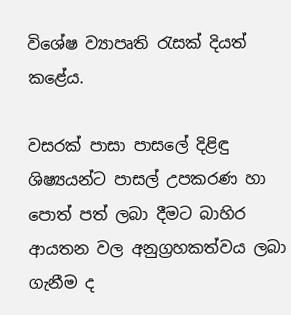විශේෂ ව්‍යාපෘති රැසක් දියත් කළේය.

වසරක් පාසා පාසලේ දිළිඳු ශිෂ්‍යයන්ට පාසල් උපකරණ හා පොත් පත් ලබා දීමට බාහිර ආයතන වල අනුග්‍රහකත්වය ලබා ගැනීම ද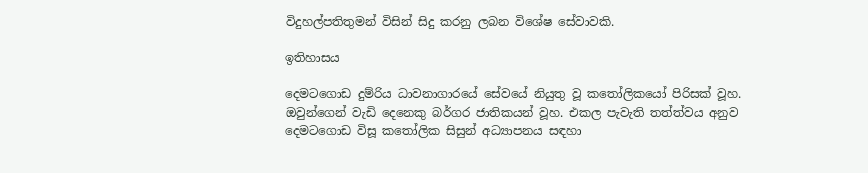විදුහල්පතිතුමන් විසින් සිදු කරනු ලබන විශේෂ සේවාවකි.

ඉතිහාසය

දෙමටගොඩ දුම්රිය ධාවනාගාරයේ සේවයේ නියුතු වූ කතෝලිකයෝ පිරිසක් වූහ. ඔවුන්ගෙන් වැඩි දෙනෙකු බර්ගර ජාතිකයන් වූහ. එකල පැවැති තත්ත්වය අනුව දෙමටගොඩ විසූ කතෝලික සිසුන් අධ්‍යාපනය සඳහා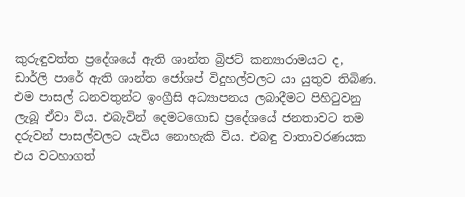කුරුඳුවත්ත ප්‍රදේශයේ ඇති ශාන්ත බ්‍රිජට් කන්‍යාරාමයට ද, ඩාර්ලි පාරේ ඇති ශාන්ත ජෝශප් විදුහල්වලට යා යුතුව තිබිණ. එම පාසල් ධනවතුන්ට ඉංග්‍රීසි අධ්‍යාපනය ලබාදීමට පිහිටුවනු ලැබූ ඒවා විය. එබැවින් දෙමටගොඩ ප්‍රදේශයේ ජනතාවට තම දරුවන් පාසල්වලට යැවිය නොහැකි විය. එබඳු වාතාවරණයක එය වටහාගත්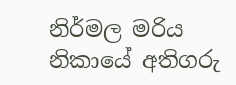නිර්මල මරිය නිකායේ අතිගරු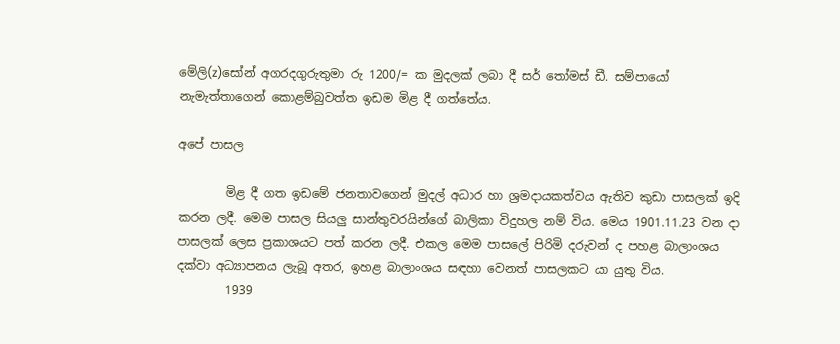මේලි(z)සෝන් අගරදගුරුතුමා රු 1200/= ක මුදලක් ලබා දී සර් තෝමස් ඩී. සම්පායෝ නැමැත්තාගෙන් කොළම්බුවත්ත ඉඩම මිළ දී ගත්තේය.

අපේ පාසල

        මිළ දී ගත ඉඩමේ ජනතාවගෙන් මුදල් අධාර හා ශ්‍රමදායකත්වය ඇතිව කුඩා පාසලක් ඉදි කරන ලදී. මෙම පාසල සියලු සාන්තුවරයින්ගේ බාලිකා විදුහල නම් විය. මෙය 1901.11.23 වන දා පාසලක් ලෙස ප්‍රකාශයට පත් කරන ලදී. එකල මෙම පාසලේ පිරිමි දරුවන් ද පහළ බාලාංශය දක්වා අධ්‍යාපනය ලැබූ අතර, ඉහළ බාලාංශය සඳහා වෙනත් පාසලකට යා යුතු විය.
        1939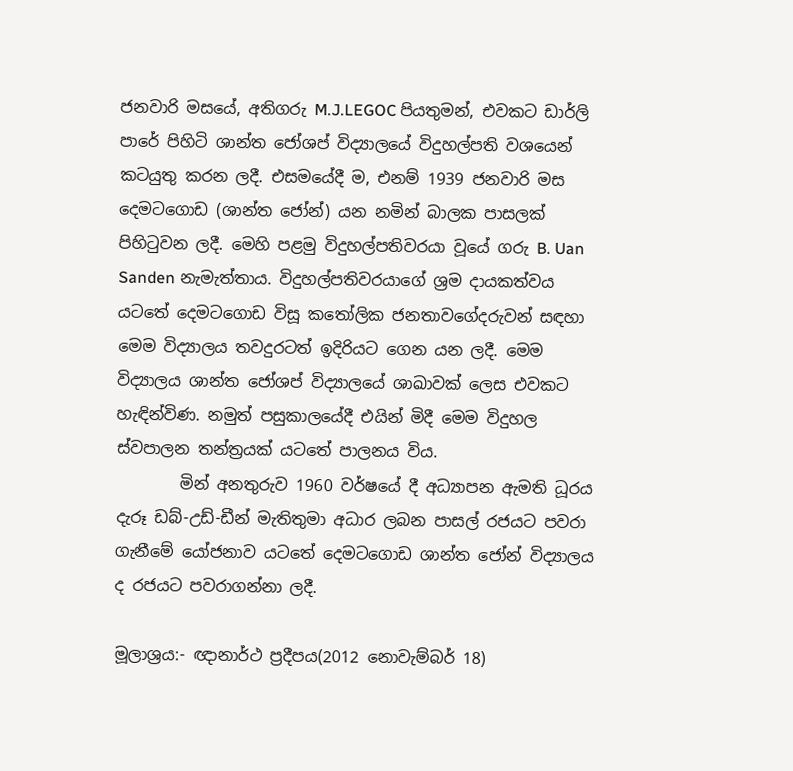ජනවාරි මසයේ, අතිගරු M.J.LEGOC පියතුමන්, එවකට ඩාර්ලි පාරේ පිහිටි ශාන්ත ජෝශප් විද්‍යාලයේ විදුහල්පති වශයෙන් කටයුතු කරන ලදී. එසමයේදී ම, එනම් 1939 ජනවාරි මස දෙමටගොඩ (ශාන්ත ජෝන්) යන නමින් බාලක පාසලක් පිහිටුවන ලදී. මෙහි පළමු විදුහල්පතිවරයා වූයේ ගරු B. Uan Sanden නැමැත්තාය. විදුහල්පතිවරයාගේ ශ්‍රම දායකත්වය යටතේ දෙමටගොඩ විසූ කතෝලික ජනතාවගේදරුවන් සඳහා මෙම විද්‍යාලය තවදුරටත් ඉදිරියට ගෙන යන ලදී. මෙම විද්‍යාලය ශාන්ත ජෝශප් විද්‍යාලයේ ශාඛාවක් ලෙස එවකට හැඳින්විණ. නමුත් පසුකාලයේදී එයින් මිදී මෙම විදුහල ස්වපාලන තන්ත්‍රයක් යටතේ පාලනය විය.
        මින් අනතුරුව 1960 වර්ෂයේ දී අධ්‍යාපන ඇමති ධූරය දැරූ ඩබ්-උඩ්-ඩීන් මැතිතුමා අධාර ලබන පාසල් රජයට පවරා ගැනීමේ යෝජනාව යටතේ දෙමටගොඩ ශාන්ත ජෝන් විද්‍යාලය ද රජයට පවරාගන්නා ලදී.

මූලාශ්‍රය:- ඥානාර්ථ ප්‍රදීපය(2012 නොවැම්බර් 18)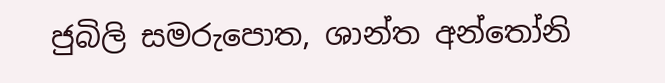ජුබිලි සමරුපොත, ශාන්ත අන්තෝනි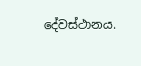දේවස්ථානය.